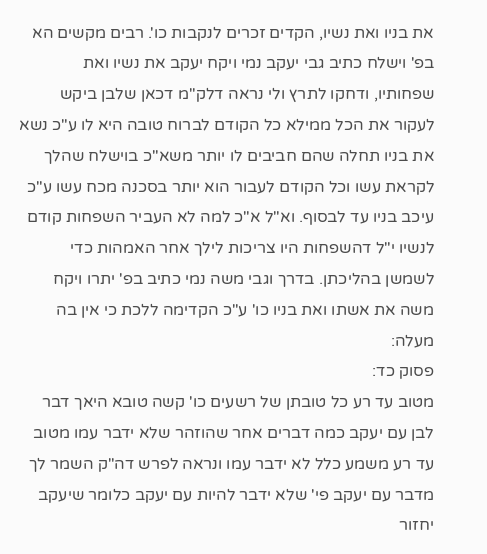את בניו ואת נשיו, הקדים זכרים לנקבות כו'. רבים מקשים הא בפ' וישלח כתיב גבי יעקב נמי ויקח יעקב את נשיו ואת שפחותיו, ודחקו לתרץ ולי נראה דלק"מ דכאן שלבן ביקש לעקור את הכל ממילא כל הקודם לברוח טובה היא לו ע"כ נשא את בניו תחלה שהם חביבים לו יותר משא"כ בוישלח שהלך לקראת עשו וכל הקודם לעבור הוא יותר בסכנה מכח עשו ע"כ עיכב בניו עד לבסוף. וא"ל א"כ למה לא העביר השפחות קודם לנשיו י"ל דהשפחות היו צריכות לילך אחר האמהות כדי לשמשן בהליכתן. בדרך וגבי משה נמי כתיב בפ' יתרו ויקח משה את אשתו ואת בניו כו' ע"כ הקדימה ללכת כי אין בה מעלה:
פסוק כד:
מטוב עד רע כל טובתן של רשעים כו' קשה טובא היאך דבר לבן עם יעקב כמה דברים אחר שהוזהר שלא ידבר עמו מטוב עד רע משמע כלל לא ידבר עמו ונראה לפרש דה"ק השמר לך מדבר עם יעקב פי' שלא ידבר להיות עם יעקב כלומר שיעקב יחזור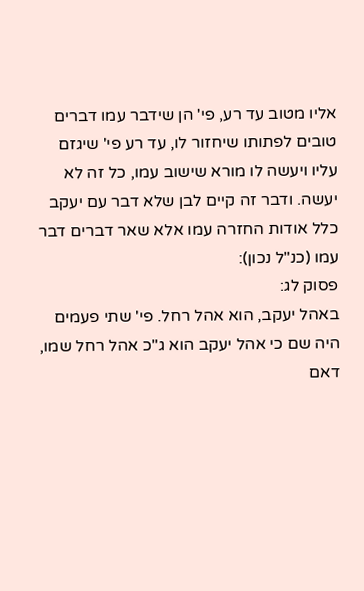אליו מטוב עד רע, פי' הן שידבר עמו דברים טובים לפתותו שיחזור לו, עד רע פי' שיגזם עליו ויעשה לו מורא שישוב עמו, כל זה לא יעשה. ודבר זה קיים לבן שלא דבר עם יעקב כלל אודות החזרה עמו אלא שאר דברים דבר עמו (כנ"ל נכון):
פסוק לג:
באהל יעקב, הוא אהל רחל. פי' שתי פעמים היה שם כי אהל יעקב הוא ג"כ אהל רחל שמו, דאם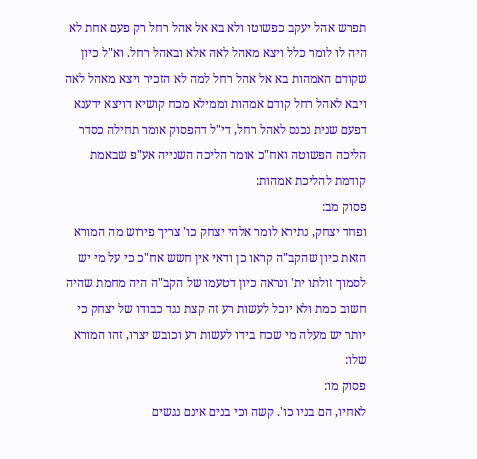תפרש אהל יעקב כפשוטו ולא בא אל אהל רחל רק פעם אחת לא היה לו לומר כלל ויצא מאהל לאה אלא ובאהל רחל. וא"ל כיון שקודם האמהות בא אל אהל רחל למה לא הזכיר ויצא מאהל לאה ויבא לאהל רחל קודם אמהות וממילא מכח קושיא דויצא ידענא דפעם שנית נכנס לאהל רחל, די"ל דהפסוק אומר תחילה כסדר הליכה הפשוטה ואח"כ אומר הליכה השנייה אע"פ שבאמת קודמת להליכת אמהות:
פסוק מב:
ופחד יצחק, נתירא לומר אלהי יצחק כו' צריך פירוש מה המורא הזאת כיון שהקב"ה קראו כן ודאי אין חשש אח"כ כי על מי יש לסמוך זולתו ית' ונראה כיון דטעמו של הקב"ה היה מחמת שהיה חשוב כמת ולא יוכל לעשות רע זה קצת נגד כבודו של יצחק כי יותר יש מעלה מי שכח בידו לעשות רע וכובש יצרו, זהו המורא שלו:
פסוק מו:
לאחיו, הם בניו כו'. קשה וכי בנים אינם נגשים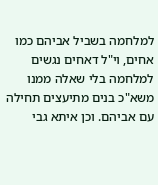למלחמה בשביל אביהם כמו אחים, וי"ל דאחים נגשים למלחמה בלי שאלה ממנו משא"כ בנים מתיעצים תחילה עם אביהם. וכן איתא גבי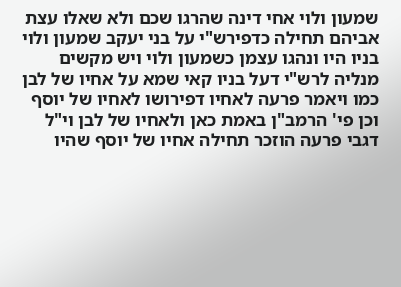שמעון ולוי אחי דינה שהרגו שכם ולא שאלו עצת אביהם תחילה כדפירש"י על בני יעקב שמעון ולוי בניו היו ונהגו עצמן כשמעון ולוי ויש מקשים מנליה לרש"י דעל בניו קאי שמא על אחיו של לבן כמו ויאמר פרעה לאחיו דפירושו לאחיו של יוסף וכן פי' הרמב"ן באמת כאן ולאחיו של לבן וי"ל דגבי פרעה הוזכר תחילה אחיו של יוסף שהיו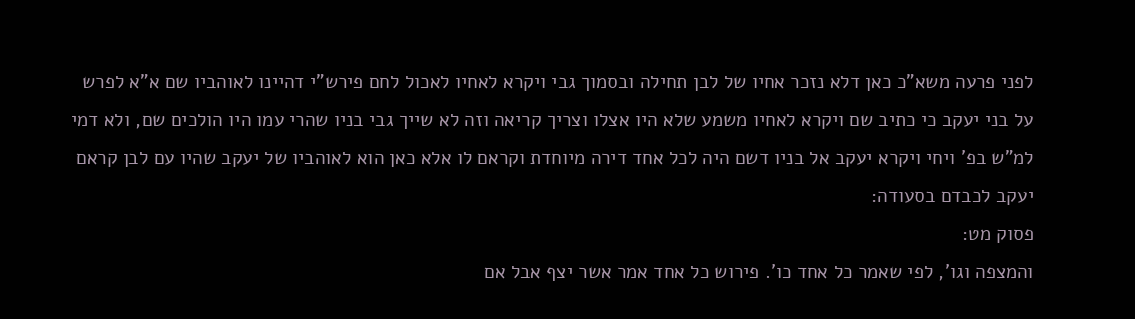לפני פרעה משא"כ כאן דלא נזכר אחיו של לבן תחילה ובסמוך גבי ויקרא לאחיו לאכול לחם פירש"י דהיינו לאוהביו שם א"א לפרש על בני יעקב כי כתיב שם ויקרא לאחיו משמע שלא היו אצלו וצריך קריאה וזה לא שייך גבי בניו שהרי עמו היו הולכים שם, ולא דמי למ"ש בפ' ויחי ויקרא יעקב אל בניו דשם היה לכל אחד דירה מיוחדת וקראם לו אלא כאן הוא לאוהביו של יעקב שהיו עם לבן קראם יעקב לכבדם בסעודה:
פסוק מט:
והמצפה וגו', לפי שאמר כל אחד כו'. פירוש כל אחד אמר אשר יצף אבל אם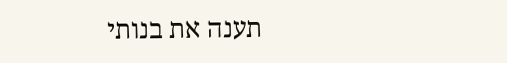תענה את בנותי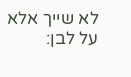לא שייך אלא על לבן: